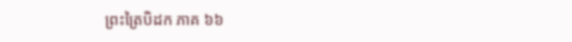ព្រះត្រៃបិដក ភាគ ៦៦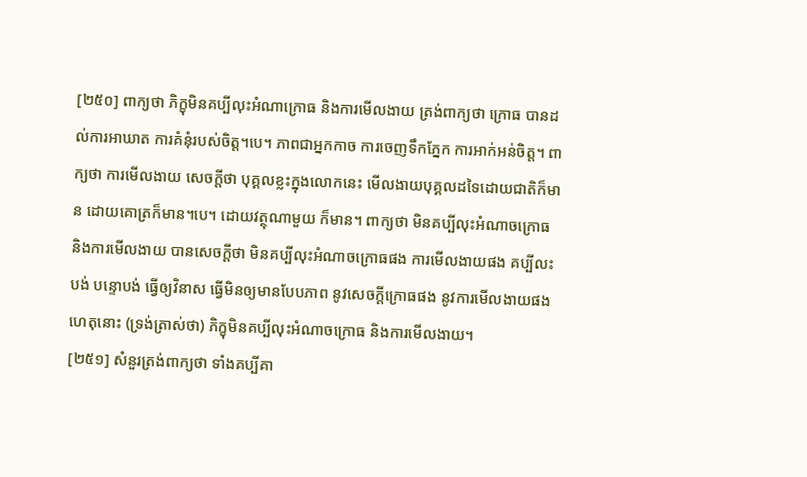[២៥០] ពាក្យថា ភិក្ខុមិនគប្បីលុះអំណាក្រោធ និងការមើលងាយ ត្រង់ពាក្យថា ក្រោធ បានដល់ការអាឃាត ការគំនុំរបស់ចិត្ត។បេ។ ភាពជាអ្នកកាច ការចេញទឹកភ្នែក ការអាក់អន់ចិត្ត។ ពាក្យថា ការមើលងាយ សេចក្តីថា បុគ្គលខ្លះក្នុងលោកនេះ មើលងាយបុគ្គលដទៃដោយជាតិក៏មាន ដោយគោត្រក៏មាន។បេ។ ដោយវត្ថុណាមួយ ក៏មាន។ ពាក្យថា មិនគប្បីលុះអំណាចក្រោធ និងការមើលងាយ បានសេចក្តីថា មិនគប្បីលុះអំណាចក្រោធផង ការមើលងាយផង គប្បីលះបង់ បន្ទោបង់ ធ្វើឲ្យវិនាស ធ្វើមិនឲ្យមានបែបភាព នូវសេចក្តីក្រោធផង នូវការមើលងាយផង ហេតុនោះ (ទ្រង់ត្រាស់ថា) ភិក្ខុមិនគប្បីលុះអំណាចក្រោធ និងការមើលងាយ។
[២៥១] សំនួរត្រង់ពាក្យថា ទាំងគប្បីគា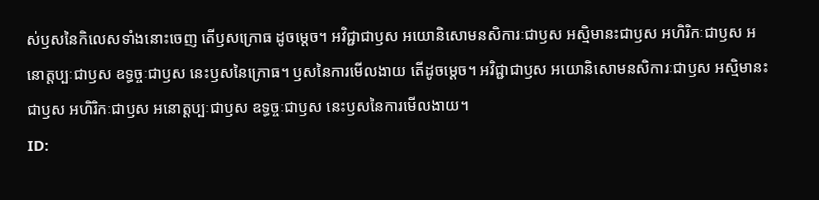ស់ឫសនៃកិលេសទាំងនោះចេញ តើឫសក្រោធ ដូចម្តេច។ អវិជ្ជាជាឫស អយោនិសោមនសិការៈជាឫស អស្មិមានះជាឫស អហិរិកៈជាឫស អនោត្តប្បៈជាឫស ឧទ្ធច្ចៈជាឫស នេះឫសនៃក្រោធ។ ឫសនៃការមើលងាយ តើដូចម្តេច។ អវិជ្ជាជាឫស អយោនិសោមនសិការៈជាឫស អស្មិមានះជាឫស អហិរិកៈជាឫស អនោត្តប្បៈជាឫស ឧទ្ធច្ចៈជាឫស នេះឫសនៃការមើលងាយ។
ID: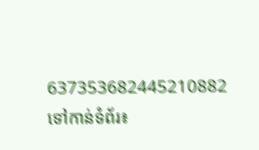637353682445210882
ទៅកាន់ទំព័រ៖